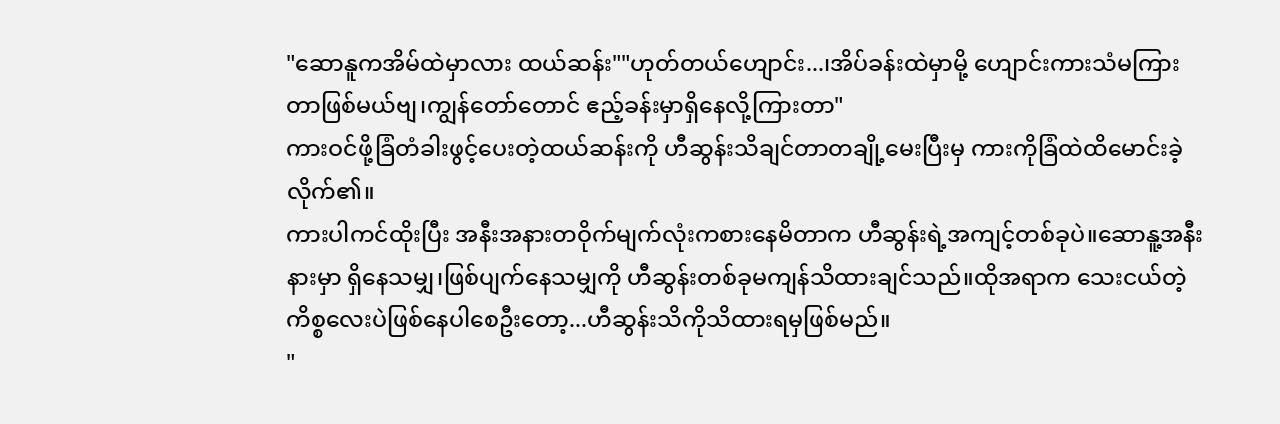"ဆောနူကအိမ်ထဲမှာလား ထယ်ဆန်း""ဟုတ်တယ်ဟျောင်း...၊အိပ်ခန်းထဲမှာမို့ ဟျောင်းကားသံမကြားတာဖြစ်မယ်ဗျ၊ကျွန်တော်တောင် ဧည့်ခန်းမှာရှိနေလို့ကြားတာ"
ကားဝင်ဖို့ခြံတံခါးဖွင့်ပေးတဲ့ထယ်ဆန်းကို ဟီဆွန်းသိချင်တာတချို့မေးပြီးမှ ကားကိုခြံထဲထိမောင်းခဲ့လိုက်၏။
ကားပါကင်ထိုးပြီး အနီးအနားတဝိုက်မျက်လုံးကစားနေမိတာက ဟီဆွန်းရဲ့အကျင့်တစ်ခုပဲ။ဆောနူ့အနီးနားမှာ ရှိနေသမျှ၊ဖြစ်ပျက်နေသမျှကို ဟီဆွန်းတစ်ခုမကျန်သိထားချင်သည်။ထိုအရာက သေးငယ်တဲ့ကိစ္စလေးပဲဖြစ်နေပါစေဦးတော့...ဟီဆွန်းသိကိုသိထားရမှဖြစ်မည်။
"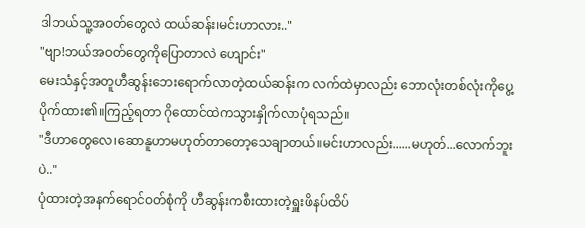ဒါဘယ်သူ့အဝတ်တွေလဲ ထယ်ဆန်း၊မင်းဟာလား.."
"ဗျာ!ဘယ်အဝတ်တွေကိုပြောတာလဲ ဟျောင်း"
မေးသံနှင့်အတူဟီဆွန်းဘေးရောက်လာတဲ့ထယ်ဆန်းက လက်ထဲမှာလည်း ဘောလုံးတစ်လုံးကိုပွေ့ပိုက်ထား၏။ကြည့်ရတာ ဂိုထောင်ထဲကသွားနှိုက်လာပုံရသည်။
"ဒီဟာတွေလေ၊ဆောနူဟာမဟုတ်တာတော့သေချာတယ်။မင်းဟာလည်း......မဟုတ်...လောက်ဘူးပဲ.."
ပုံထားတဲ့အနက်ရောင်ဝတ်စုံကို ဟီဆွန်းကစီးထားတဲ့ရှူးဖိနပ်ထိပ်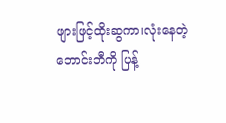ဖျားဖြင့်ထိုးဆွကာ၊လုံးနေတဲ့ဘောင်းဘီကို ပြန့်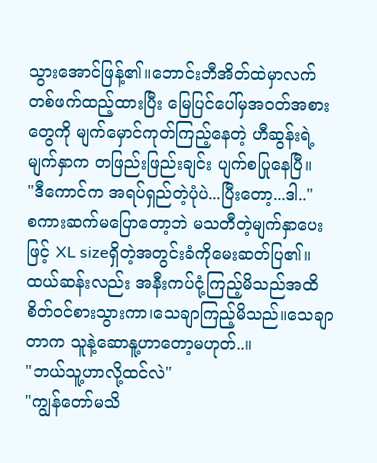သွားအောင်ဖြန့်၏။ဘောင်းဘီအိတ်ထဲမှာလက်တစ်ဖက်ထည့်ထားပြီး မြေပြင်ပေါ်မှအဝတ်အစားတွေကို မျက်မှောင်ကုတ်ကြည့်နေတဲ့ ဟီဆွန်းရဲ့မျက်နှာက တဖြည်းဖြည်းချင်း ပျက်စပြုနေပြီ။
"ဒီကောင်က အရပ်ရှည်တဲ့ပုံပဲ...ပြီးတော့...ဒါ.."
စကားဆက်မပြောတော့ဘဲ မသတီတဲ့မျက်နှာပေးဖြင့် XL sizeရှိတဲ့အတွင်းခံကိုမေးဆတ်ပြ၏။ထယ်ဆန်းလည်း အနီးကပ်ငုံ့ကြည့်မိသည်အထိစိတ်ဝင်စားသွားကာ၊သေချာကြည့်မိသည်။သေချာတာက သူနဲ့ဆောနူ့ဟာတော့မဟုတ်..။
"ဘယ်သူ့ဟာလို့ထင်လဲ"
"ကျွန်တော်မသိ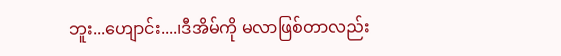ဘူး...ဟျောင်း....၊ဒီအိမ်ကို မလာဖြစ်တာလည်း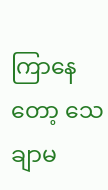ကြာနေတော့ သေချာမ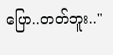ပြော..တတ်ဘူး.."